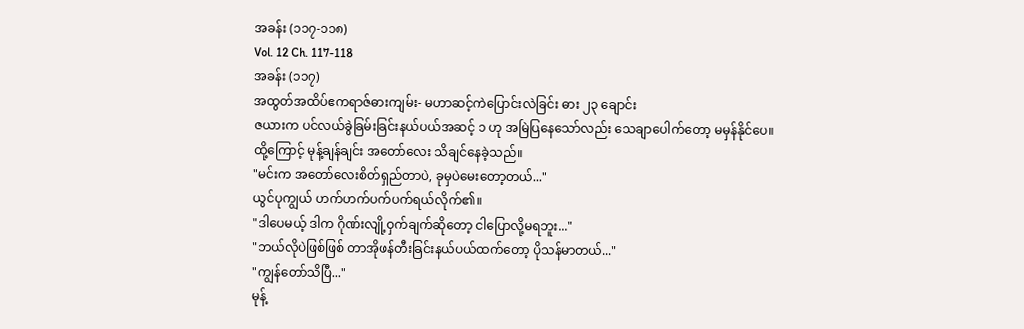အခန်း (၁၁၇-၁၁၈)
Vol. 12 Ch. 117-118
အခန်း (၁၁၇)
အထွတ်အထိပ်ဧကရာဇ်ဓားကျမ်း- မဟာဆင့်ကဲပြောင်းလဲခြင်း ဓား ၂၃ ချောင်း
ဇယားက ပင်လယ်ခွဲခြမ်းခြင်းနယ်ပယ်အဆင့် ၁ ဟု အမြဲပြနေသော်လည်း သေချာပေါက်တော့ မမှန်နိုင်ပေ။
ထို့ကြောင့် မုန့်ချန်ချင်း အတော်လေး သိချင်နေခဲ့သည်။
"မင်းက အတော်လေးစိတ်ရှည်တာပဲ, ခုမှပဲမေးတော့တယ်..."
ယွင်ပုကျွယ် ဟက်ဟက်ပက်ပက်ရယ်လိုက်၏။
"ဒါပေမယ့် ဒါက ဂိုဏ်းလျို့ဝှက်ချက်ဆိုတော့ ငါပြောလို့မရဘူး..."
"ဘယ်လိုပဲဖြစ်ဖြစ် တာအိုဖန်တီးခြင်းနယ်ပယ်ထက်တော့ ပိုသန်မာတယ်..."
"ကျွန်တော်သိပြီ..."
မုန့်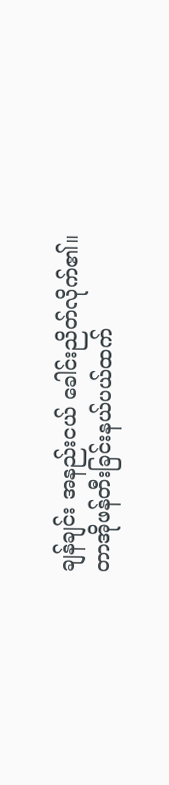ချန်ချင်း အနည်းငယ် ခေါင်းညိတ်လိုက်၏။
တာအိုဖန်တီးခြင်းနယ်ပယ်ထက်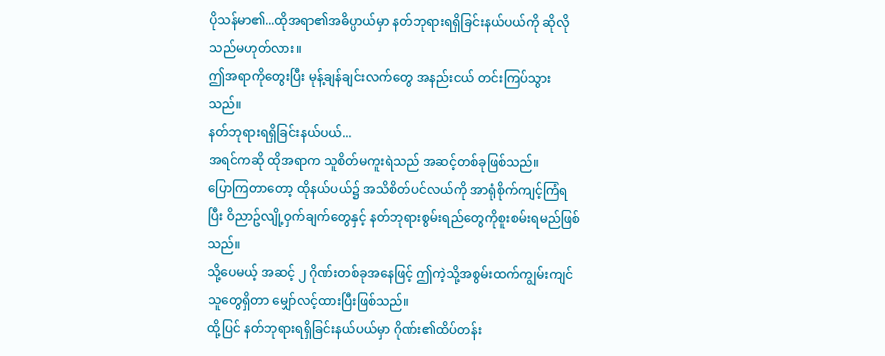ပိုသန်မာ၏...ထိုအရာ၏အဓိပ္ပာယ်မှာ နတ်ဘုရားရရှိခြင်းနယ်ပယ်ကို ဆိုလိုသည်မဟုတ်လား။
ဤအရာကိုတွေးပြီး မုန့်ချန်ချင်းလက်တွေ အနည်းငယ် တင်းကြပ်သွားသည်။
နတ်ဘုရားရရှိခြင်းနယ်ပယ်...
အရင်ကဆို ထိုအရာက သူစိတ်မကူးရဲသည် အဆင့်တစ်ခုဖြစ်သည်။
ပြောကြတာတော့ ထိုနယ်ပယ်၌ အသိစိတ်ပင်လယ်ကို အာရုံစိုက်ကျင့်ကြံရပြီး ဝိညာဥ်လျို့ဝှက်ချက်တွေနှင့် နတ်ဘုရားစွမ်းရည်တွေကိုစူးစမ်းရမည်ဖြစ်သည်။
သို့ပေမယ့် အဆင့် ၂ ဂိုဏ်းတစ်ခုအနေဖြင့် ဤကဲ့သို့အစွမ်းထက်ကျွမ်းကျင်သူတွေရှိတာ မျှော်လင့်ထားပြီးဖြစ်သည်။
ထို့ပြင် နတ်ဘုရားရရှိခြင်းနယ်ပယ်မှာ ဂိုဏ်း၏ထိပ်တန်း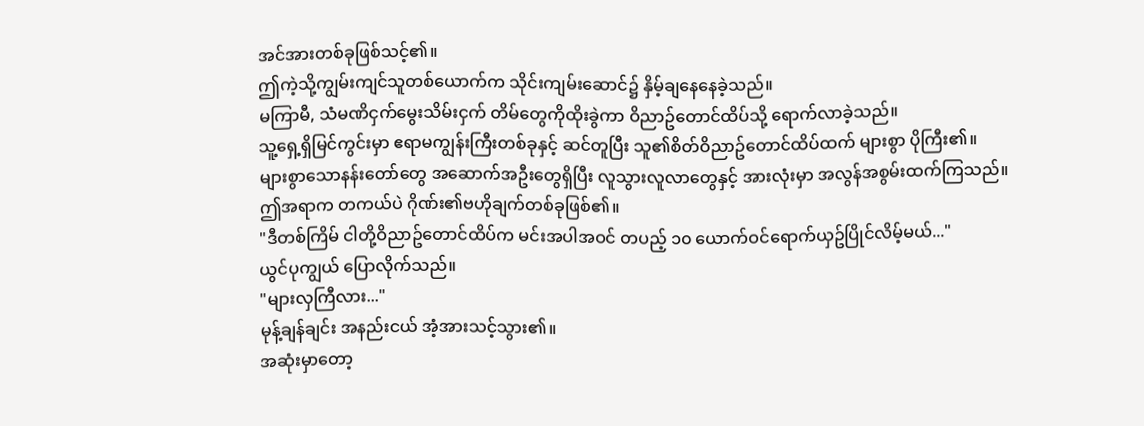အင်အားတစ်ခုဖြစ်သင့်၏။
ဤကဲ့သို့ကျွမ်းကျင်သူတစ်ယောက်က သိုင်းကျမ်းဆောင်၌ နှိမ့်ချနေနေခဲ့သည်။
မကြာမီ, သံမဏိငှက်မွေးသိမ်းငှက် တိမ်တွေကိုထိုးခွဲကာ ဝိညာဥ်တောင်ထိပ်သို့ ရောက်လာခဲ့သည်။
သူ့ရှေ့ရှိမြင်ကွင်းမှာ ဧရာမကျွန်းကြီးတစ်ခုနှင့် ဆင်တူပြီး သူ၏စိတ်ဝိညာဥ်တောင်ထိပ်ထက် များစွာ ပိုကြီး၏။
များစွာသောနန်းတော်တွေ အဆောက်အဦးတွေရှိပြီး လူသွားလူလာတွေနှင့် အားလုံးမှာ အလွန်အစွမ်းထက်ကြသည်။
ဤအရာက တကယ်ပဲ ဂိုဏ်း၏ဗဟိုချက်တစ်ခုဖြစ်၏။
"ဒီတစ်ကြိမ် ငါတို့ဝိညာဥ်တောင်ထိပ်က မင်းအပါအဝင် တပည့် ၁၀ ယောက်ဝင်ရောက်ယှဥ်ပြိုင်လိမ့်မယ်..."
ယွင်ပုကျွယ် ပြောလိုက်သည်။
"များလှကြီလား..."
မုန့်ချန်ချင်း အနည်းငယ် အံ့အားသင့်သွား၏။
အဆုံးမှာတော့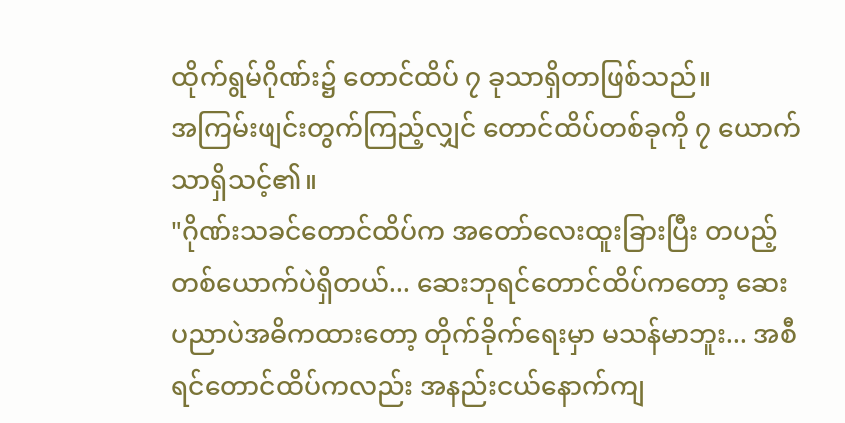ထိုက်ရွမ်ဂိုဏ်း၌ တောင်ထိပ် ၇ ခုသာရှိတာဖြစ်သည်။
အကြမ်းဖျင်းတွက်ကြည့်လျှင် တောင်ထိပ်တစ်ခုကို ၇ ယောက်သာရှိသင့်၏။
"ဂိုဏ်းသခင်တောင်ထိပ်က အတော်လေးထူးခြားပြီး တပည့်တစ်ယောက်ပဲရှိတယ်... ဆေးဘုရင်တောင်ထိပ်ကတော့ ဆေးပညာပဲအဓိကထားတော့ တိုက်ခိုက်ရေးမှာ မသန်မာဘူး... အစီရင်တောင်ထိပ်ကလည်း အနည်းငယ်နောက်ကျ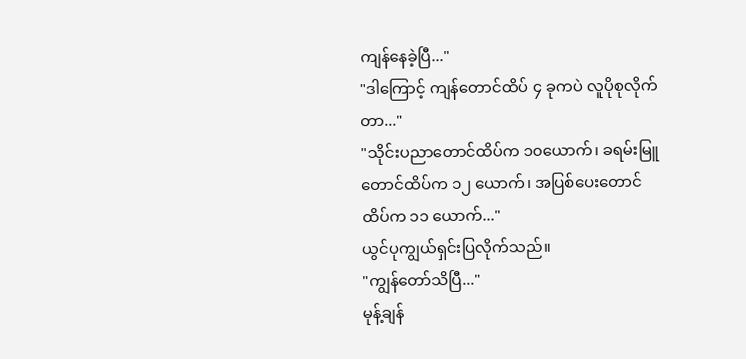ကျန်နေခဲ့ပြီ..."
"ဒါကြောင့် ကျန်တောင်ထိပ် ၄ ခုကပဲ လူပိုစုလိုက်တာ..."
"သိုင်းပညာတောင်ထိပ်က ၁၀ယောက်၊ ခရမ်းမြူတောင်ထိပ်က ၁၂ ယောက်၊ အပြစ်ပေးတောင်ထိပ်က ၁၁ ယောက်..."
ယွင်ပုကျွယ်ရှင်းပြလိုက်သည်။
"ကျွန်တော်သိပြီ..."
မုန့်ချန်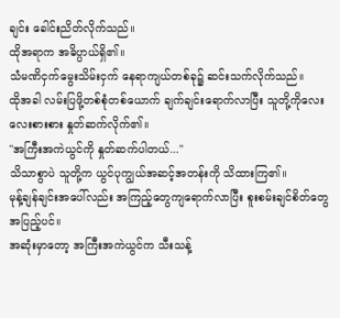ချင်း ခေါင်းညိတ်လိုက်သည်။
ထိုအရာက အဓိပ္ပာယ်ရှိ၏။
သံမဏိငှက်မွေးသိမ်းငှက် နေရာကျယ်တစ်ခု၌ ဆင်းသက်လိုက်သည်။
ထိုအခါ လမ်းပြဖို့တစ်စုံတစ်ယောက် ချက်ချင်းရောက်လာပြီး သူတို့ကိုလေးလေးစားစား နှုတ်ဆက်လိုက်၏။
"အကြီးအကဲယွင်ကို နှုတ်ဆက်ပါတယ်..."
သိသာစွာပဲ သူတို့က ယွင်ပုကျွယ်အဆင့်အတန်းကို သိထားကြ၏။
မုန့်ချန်ချင်းအပေါ်လည်း အကြည့်တွေကျရောက်လာပြီး စူးစမ်းချင်စိတ်တွေအပြည့်ပင်။
အဆုံးမှာတော့ အကြီးအကဲယွင်က သီးသန့်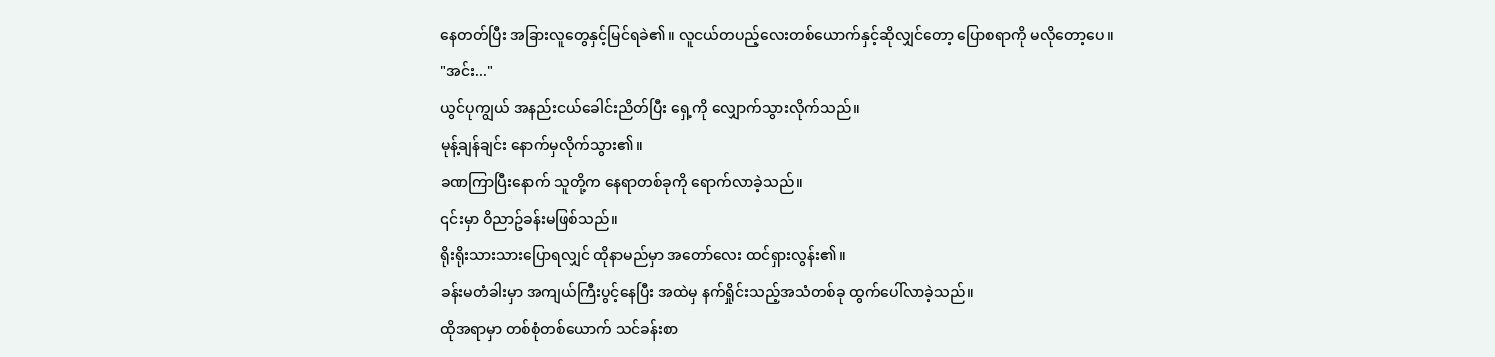နေတတ်ပြီး အခြားလူတွေနှင့်မြင်ရခဲ၏။ လူငယ်တပည့်လေးတစ်ယောက်နှင့်ဆိုလျှင်တော့ ပြောစရာကို မလိုတော့ပေ။
"အင်း..."
ယွင်ပုကျွယ် အနည်းငယ်ခေါင်းညိတ်ပြီး ရှေ့ကို လျှောက်သွားလိုက်သည်။
မုန့်ချန်ချင်း နောက်မှလိုက်သွား၏။
ခဏကြာပြီးနောက် သူတို့က နေရာတစ်ခုကို ရောက်လာခဲ့သည်။
၎င်းမှာ ဝိညာဥ်ခန်းမဖြစ်သည်။
ရိုးရိုးသားသားပြောရလျှင် ထိုနာမည်မှာ အတော်လေး ထင်ရှားလွန်း၏။
ခန်းမတံခါးမှာ အကျယ်ကြီးပွင့်နေပြီး အထဲမှ နက်ရှိုင်းသည့်အသံတစ်ခု ထွက်ပေါ်လာခဲ့သည်။
ထိုအရာမှာ တစ်စုံတစ်ယောက် သင်ခန်းစာ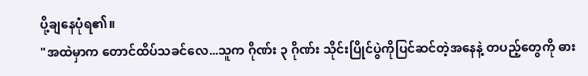ပို့ချနေပုံရ၏။
"အထဲမှာက တောင်ထိပ်သခင်လေ...သူက ဂိုဏ်း ၃ ဂိုဏ်း သိုင်းပြိုင်ပွဲကိုပြင်ဆင်တဲ့အနေနဲ့ တပည့်တွေကို ဓား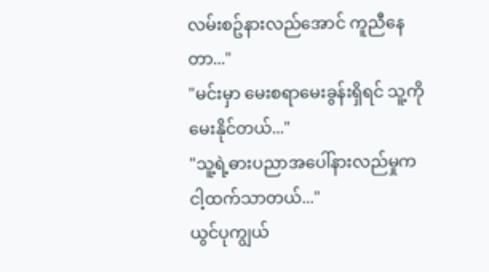လမ်းစဥ်နားလည်အောင် ကူညီနေတာ..."
"မင်းမှာ မေးစရာမေးခွန်းရှိရင် သူ့ကိုမေးနိုင်တယ်..."
"သူ့ရဲ့ဓားပညာအပေါ်နားလည်မှုက ငါ့ထက်သာတယ်..."
ယွင်ပုကျွယ်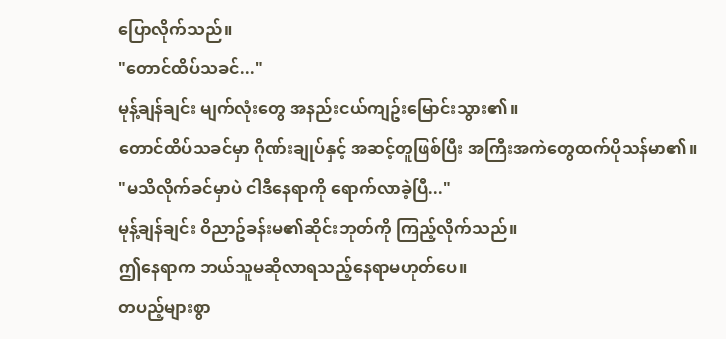ပြောလိုက်သည်။
"တောင်ထိပ်သခင်..."
မုန့်ချန်ချင်း မျက်လုံးတွေ အနည်းငယ်ကျဥ်းမြောင်းသွား၏။
တောင်ထိပ်သခင်မှာ ဂိုဏ်းချုပ်နှင့် အဆင့်တူဖြစ်ပြီး အကြီးအကဲတွေထက်ပိုသန်မာ၏။
"မသိလိုက်ခင်မှာပဲ ငါဒီနေရာကို ရောက်လာခဲ့ပြီ..."
မုန့်ချန်ချင်း ဝိညာဥ်ခန်းမ၏ဆိုင်းဘုတ်ကို ကြည့်လိုက်သည်။
ဤနေရာက ဘယ်သူမဆိုလာရသည့်နေရာမဟုတ်ပေ။
တပည့်များစွာ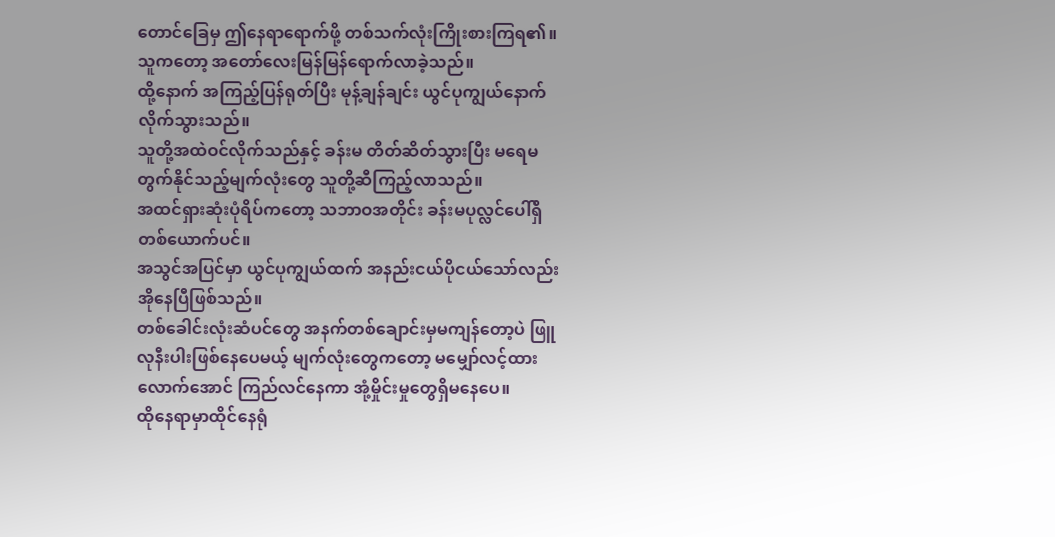တောင်ခြေမှ ဤနေရာရောက်ဖို့ တစ်သက်လုံးကြိုးစားကြရ၏။
သူကတော့ အတော်လေးမြန်မြန်ရောက်လာခဲ့သည်။
ထို့နောက် အကြည့်ပြန်ရုတ်ပြီး မုန့်ချန်ချင်း ယွင်ပုကျွယ်နောက်လိုက်သွားသည်။
သူတို့အထဲဝင်လိုက်သည်နှင့် ခန်းမ တိတ်ဆိတ်သွားပြီး မရေမတွက်နိုင်သည့်မျက်လုံးတွေ သူတို့ဆီကြည့်လာသည်။
အထင်ရှားဆုံးပုံရိပ်ကတော့ သဘာဝအတိုင်း ခန်းမပုလ္လင်ပေါ်ရှိ တစ်ယောက်ပင်။
အသွင်အပြင်မှာ ယွင်ပုကျွယ်ထက် အနည်းငယ်ပိုငယ်သော်လည်း အိုနေပြီဖြစ်သည်။
တစ်ခေါင်းလုံးဆံပင်တွေ အနက်တစ်ချောင်းမှမကျန်တော့ပဲ ဖြူလုနီးပါးဖြစ်နေပေမယ့် မျက်လုံးတွေကတော့ မမျှော်လင့်ထားလောက်အောင် ကြည်လင်နေကာ အုံ့မှိုင်းမှုတွေရှိမနေပေ။
ထိုနေရာမှာထိုင်နေရုံ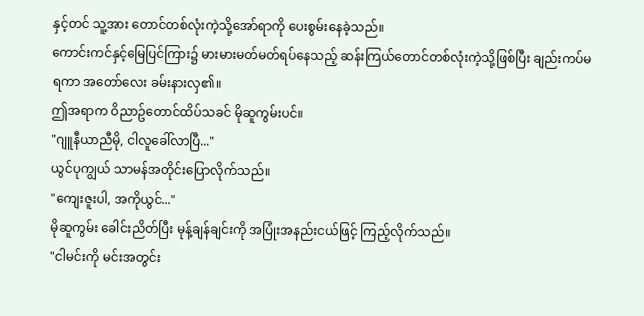နှင့်တင် သူ့အား တောင်တစ်လုံးကဲ့သို့အော်ရာကို ပေးစွမ်းနေခဲ့သည်။
ကောင်းကင်နှင့်မြေပြင်ကြား၌ မားမားမတ်မတ်ရပ်နေသည့် ဆန်းကြယ်တောင်တစ်လုံးကဲ့သို့ဖြစ်ပြီး ချည်းကပ်မရကာ အတော်လေး ခမ်းနားလှ၏။
ဤအရာက ဝိညာဥ်တောင်ထိပ်သခင် မိုဆူကွမ်းပင်။
"ဂျူနီယာညီမို, ငါလူခေါ်လာပြီ..."
ယွင်ပုကျွယ် သာမန်အတိုင်းပြောလိုက်သည်။
"ကျေးဇူးပါ, အကိုယွင်..."
မိုဆူကွမ်း ခေါင်းညိတ်ပြီး မုန့်ချန်ချင်းကို အပြုံးအနည်းငယ်ဖြင့် ကြည့်လိုက်သည်။
"ငါမင်းကို မင်းအတွင်း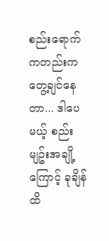စည်းရောက်ကတည်းက တွေ့ချင်နေတာ... ဒါပေမယ့် စည်းမျဥ်းအချို့ကြောင့် ခုချိန်ထိ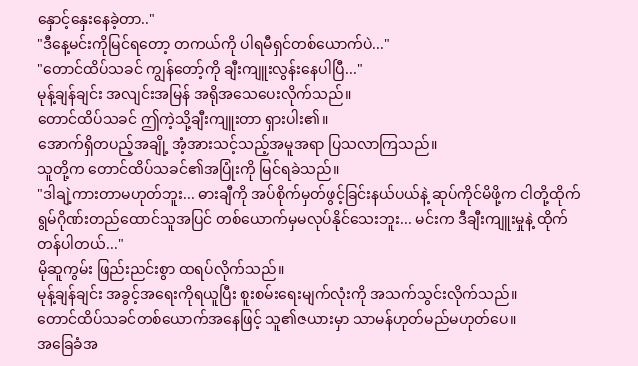နှောင့်နှေးနေခဲ့တာ.."
"ဒီနေ့မင်းကိုမြင်ရတော့ တကယ်ကို ပါရမီရှင်တစ်ယောက်ပဲ..."
"တောင်ထိပ်သခင် ကျွန်တော့်ကို ချီးကျူးလွန်းနေပါပြီ..."
မုန့်ချန်ချင်း အလျင်းအမြန် အရိုအသေပေးလိုက်သည်။
တောင်ထိပ်သခင် ဤကဲ့သို့ချီးကျူးတာ ရှားပါး၏။
အောက်ရှိတပည့်အချို့ အံ့အားသင့်သည့်အမူအရာ ပြသလာကြသည်။
သူတို့က တောင်ထိပ်သခင်၏အပြုံးကို မြင်ရခဲသည်။
"ဒါချဲ့ကားတာမဟုတ်ဘူး... ဓားချီကို အပ်စိုက်မှတ်ဖွင့်ခြင်းနယ်ပယ်နဲ့ ဆုပ်ကိုင်မိဖို့က ငါတို့ထိုက်ရွမ်ဂိုဏ်းတည်ထောင်သူအပြင် တစ်ယောက်မှမလုပ်နိုင်သေးဘူး... မင်းက ဒီချီးကျူးမှုနဲ့ ထိုက်တန်ပါတယ်..."
မိုဆူကွမ်း ဖြည်းညင်းစွာ ထရပ်လိုက်သည်။
မုန့်ချန်ချင်း အခွင့်အရေးကိုရယူပြီး စူးစမ်းရေးမျက်လုံးကို အသက်သွင်းလိုက်သည်။
တောင်ထိပ်သခင်တစ်ယောက်အနေဖြင့် သူ၏ဇယားမှာ သာမန်ဟုတ်မည်မဟုတ်ပေ။
အခြေခံအ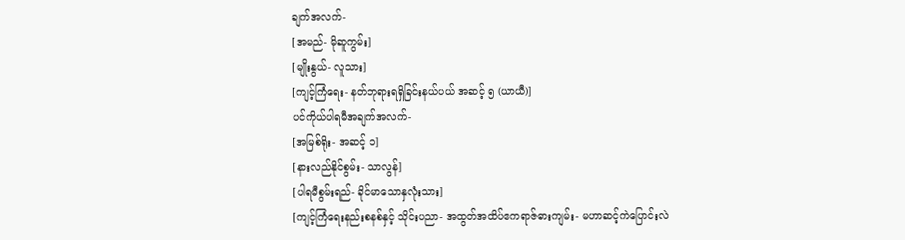ချက်အလက်-
[အမည်- မိုဆူကွမ်း]
[မျိုးနွယ်- လူသား]
[ကျင့်ကြံရေး- နတ်ဘုရားရရှိခြင်းနယ်ပယ် အဆင့် ၅ (ယာယီ)]
ပင်ကိုယ်ပါရမီအချက်အလက်-
[အမြစ်ရိုး- အဆင့် ၁]
[နားလည်နိုင်စွမ်း- သာလွန်]
[ပါရမီစွမ်းရည်- ခိုင်မာသောနှလုံးသား]
[ကျင့်ကြံရေးနည်းစနစ်နှင့် သိုင်းပညာ- အထွတ်အထိပ်ဧကရာဇ်ဓားကျမ်း- မဟာဆင့်ကဲပြောင်းလဲ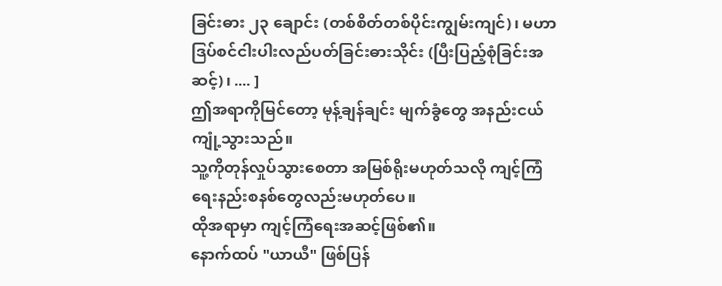ခြင်းဓား ၂၃ ချောင်း (တစ်စိတ်တစ်ပိုင်းကျွမ်းကျင်)၊ မဟာဒြပ်စင်ငါးပါးလည်ပတ်ခြင်းဓားသိုင်း (ပြီးပြည့်စုံခြင်းအဆင့်)၊ .... ]
ဤအရာကိုမြင်တော့ မုန့်ချန်ချင်း မျက်ခွံတွေ အနည်းငယ် ကျုံ့သွားသည်။
သူ့ကိုတုန်လှုပ်သွားစေတာ အမြစ်ရိုးမဟုတ်သလို ကျင့်ကြံရေးနည်းစနစ်တွေလည်းမဟုတ်ပေ။
ထိုအရာမှာ ကျင့်ကြံရေးအဆင့်ဖြစ်၏။
နောက်ထပ် "ယာယီ" ဖြစ်ပြန်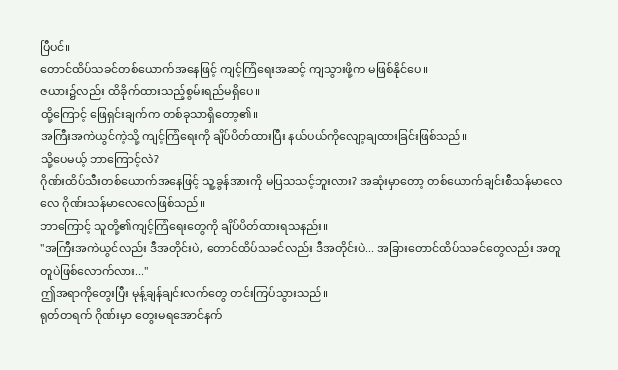ပြီပင်။
တောင်ထိပ်သခင်တစ်ယောက်အနေဖြင့် ကျင့်ကြံရေးအဆင့် ကျသွားဖို့က မဖြစ်နိုင်ပေ။
ဇယား၌လည်း ထိခိုက်ထားသည့်စွမ်းရည်မရှိပေ။
ထို့ကြောင့် ဖြေရှင်းချက်က တစ်ခုသာရှိတော့၏။
အကြီးအကဲယွင်ကဲ့သို့ ကျင့်ကြံရေးကို ချိပ်ပိတ်ထားပြီး နယ်ပယ်ကိုလျော့ချထားခြင်းဖြစ်သည်။
သို့ပေမယ့် ဘာကြောင့်လဲ?
ဂိုဏ်းထိပ်သီးတစ်ယောက်အနေဖြင့် သူ့ခွန်အားကို မပြသသင့်ဘူးလား? အဆုံးမှာတော့ တစ်ယောက်ချင်းစီသန်မာလေလေ ဂိုဏ်းသန်မာလေလေဖြစ်သည်။
ဘာကြောင့် သူတို့၏ကျင့်ကြံရေးတွေကို ချိပ်ပိတ်ထားရသနည်း။
"အကြီးအကဲယွင်လည်း ဒီအတိုင်းပဲ, တောင်ထိပ်သခင်လည်း ဒီအတိုင်းပဲ... အခြားတောင်ထိပ်သခင်တွေလည်း အတူတူပဲဖြစ်လောက်လား..."
ဤအရာကိုတွေးပြီး မုန့်ချန်ချင်းလက်တွေ တင်းကြပ်သွားသည်။
ရုတ်တရက် ဂိုဏ်းမှာ တွေးမရအောင်နက်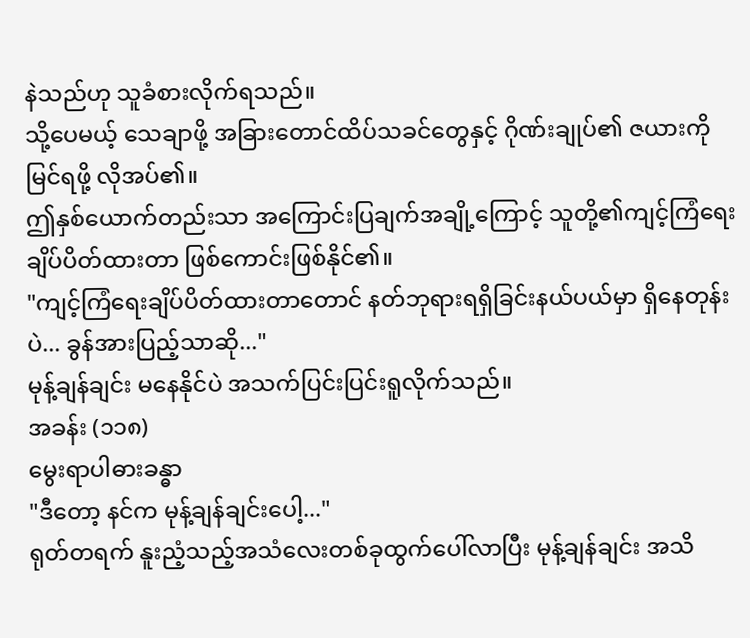နဲသည်ဟု သူခံစားလိုက်ရသည်။
သို့ပေမယ့် သေချာဖို့ အခြားတောင်ထိပ်သခင်တွေနှင့် ဂိုဏ်းချုပ်၏ ဇယားကို မြင်ရဖို့ လိုအပ်၏။
ဤနှစ်ယောက်တည်းသာ အကြောင်းပြချက်အချို့ကြောင့် သူတို့၏ကျင့်ကြံရေးချိပ်ပိတ်ထားတာ ဖြစ်ကောင်းဖြစ်နိုင်၏။
"ကျင့်ကြံရေးချိပ်ပိတ်ထားတာတောင် နတ်ဘုရားရရှိခြင်းနယ်ပယ်မှာ ရှိနေတုန်းပဲ... ခွန်အားပြည့်သာဆို..."
မုန့်ချန်ချင်း မနေနိုင်ပဲ အသက်ပြင်းပြင်းရူလိုက်သည်။
အခန်း (၁၁၈)
မွေးရာပါဓားခန္ဓာ
"ဒီတော့ နင်က မုန့်ချန်ချင်းပေါ့..."
ရုတ်တရက် နူးညံ့သည့်အသံလေးတစ်ခုထွက်ပေါ်လာပြီး မုန့်ချန်ချင်း အသိ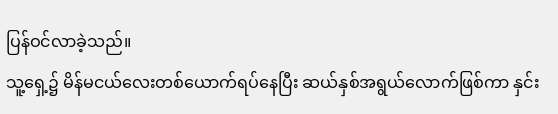ပြန်ဝင်လာခဲ့သည်။
သူ့ရှေ့၌ မိန်မငယ်လေးတစ်ယောက်ရပ်နေပြီး ဆယ်နှစ်အရွယ်လောက်ဖြစ်ကာ နှင်း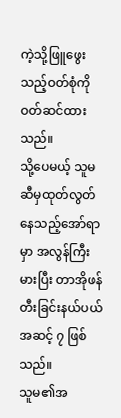ကဲ့သို့ဖြူဖွေးသည့်ဝတ်စုံကို ဝတ်ဆင်ထားသည်။
သို့ပေမယ့် သူမဆီမှထုတ်လွတ်နေသည့်အော်ရာမှာ အလွန်ကြီးမားပြီး တာအိုဖန်တီးခြင်းနယ်ပယ် အဆင့် ၇ ဖြစ်သည်။
သူမ၏အ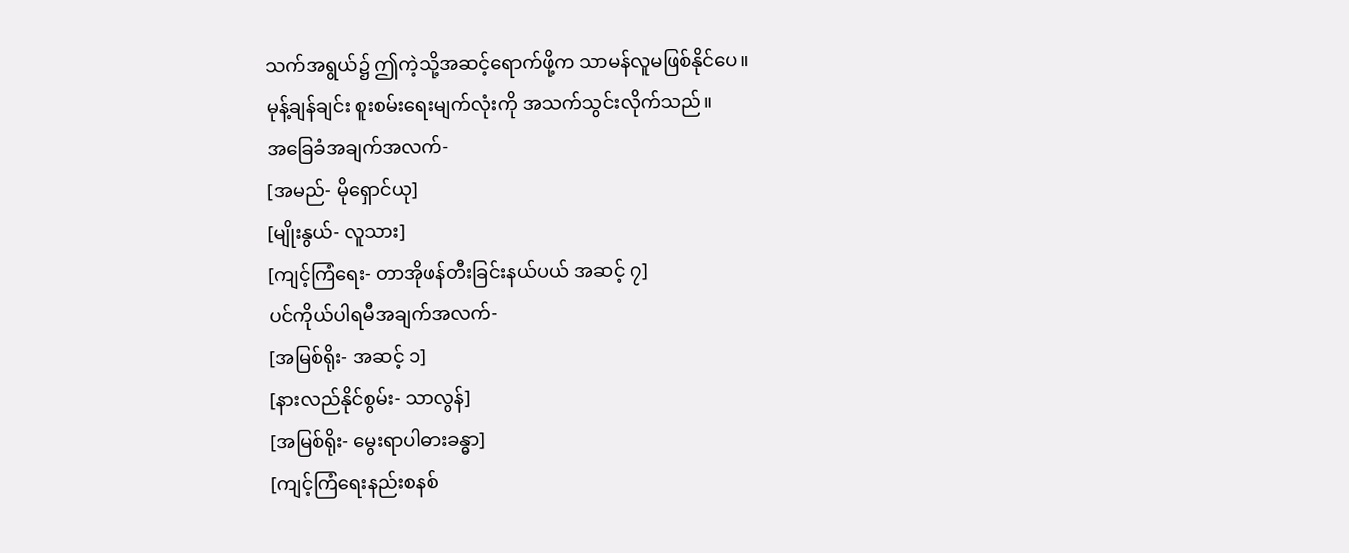သက်အရွယ်၌ ဤကဲ့သို့အဆင့်ရောက်ဖို့က သာမန်လူမဖြစ်နိုင်ပေ။
မုန့်ချန်ချင်း စူးစမ်းရေးမျက်လုံးကို အသက်သွင်းလိုက်သည်။
အခြေခံအချက်အလက်-
[အမည်- မိုရှောင်ယု]
[မျိုးနွယ်- လူသား]
[ကျင့်ကြံရေး- တာအိုဖန်တီးခြင်းနယ်ပယ် အဆင့် ၇]
ပင်ကိုယ်ပါရမီအချက်အလက်-
[အမြစ်ရိုး- အဆင့် ၁]
[နားလည်နိုင်စွမ်း- သာလွန်]
[အမြစ်ရိုး- မွေးရာပါဓားခန္ဓာ]
[ကျင့်ကြံရေးနည်းစနစ်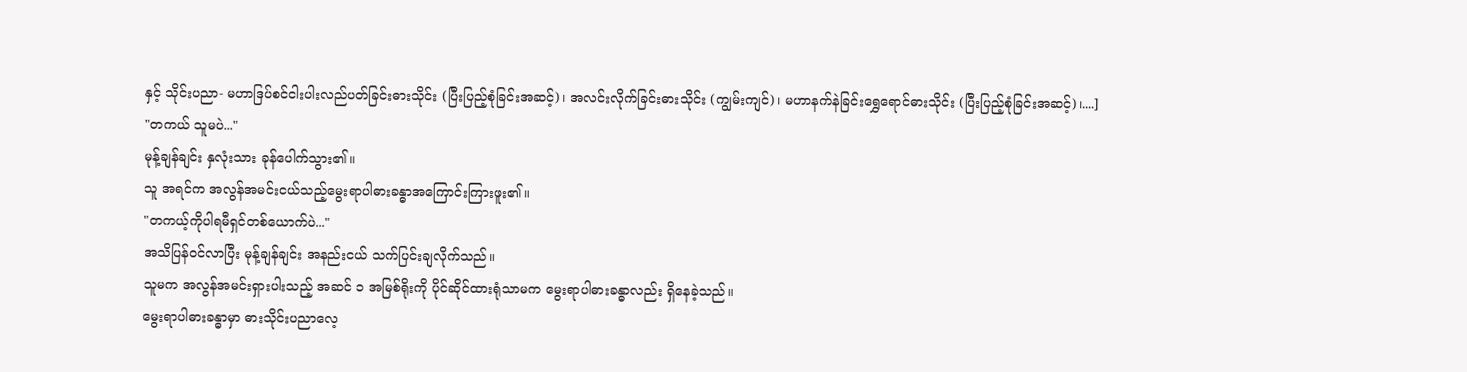နှင့် သိုင်းပညာ- မဟာဒြပ်စင်ငါးပါးလည်ပတ်ခြင်းဓားသိုင်း (ပြီးပြည့်စုံခြင်းအဆင့်)၊ အလင်းလိုက်ခြင်းဓားသိုင်း (ကျွမ်းကျင်)၊ မဟာနက်နဲခြင်းရွှေရောင်ဓားသိုင်း (ပြီးပြည့်စုံခြင်းအဆင့်)၊....]
"တကယ် သူမပဲ..."
မုန့်ချန်ချင်း နှလုံးသား ခုန်ပေါက်သွား၏။
သူ အရင်က အလွန်အမင်းငယ်သည့်မွေးရာပါဓားခန္ဓာအကြောင်းကြားဖူး၏။
"တကယ့်ကိုပါရမီရှင်တစ်ယောက်ပဲ..."
အသိပြန်ဝင်လာပြီး မုန့်ချန်ချင်း အနည်းငယ် သက်ပြင်းချလိုက်သည်။
သူမက အလွန်အမင်းရှားပါးသည့် အဆင် ၁ အမြစ်ရိုးကို ပိုင်ဆိုင်ထားရုံသာမက မွေးရာပါဓားခန္ဓာလည်း ရှိနေခဲ့သည်။
မွေးရာပါဓားခန္ဓာမှာ ဓားသိုင်းပညာလေ့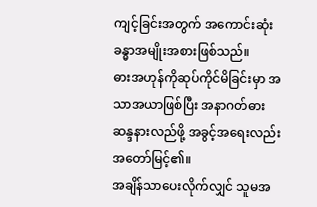ကျင့်ခြင်းအတွက် အကောင်းဆုံးခန္ဓာအမျိုးအစားဖြစ်သည်။
ဓားအဟုန်ကိုဆုပ်ကိုင်မိခြင်းမှာ အသာအယာဖြစ်ပြီး အနာဂတ်ဓားဆန္ဒနားလည်ဖို့ အခွင့်အရေးလည်း အတော်မြင့်၏။
အချိန်သာပေးလိုက်လျှင် သူမအ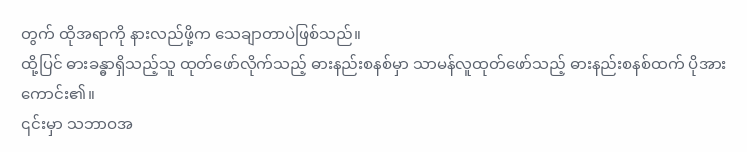တွက် ထိုအရာကို နားလည်ဖို့က သေချာတာပဲဖြစ်သည်။
ထို့ပြင် ဓားခန္ဓာရှိသည့်သူ ထုတ်ဖော်လိုက်သည့် ဓားနည်းစနစ်မှာ သာမန်လူထုတ်ဖော်သည့် ဓားနည်းစနစ်ထက် ပိုအားကောင်း၏။
၎င်းမှာ သဘာဝအ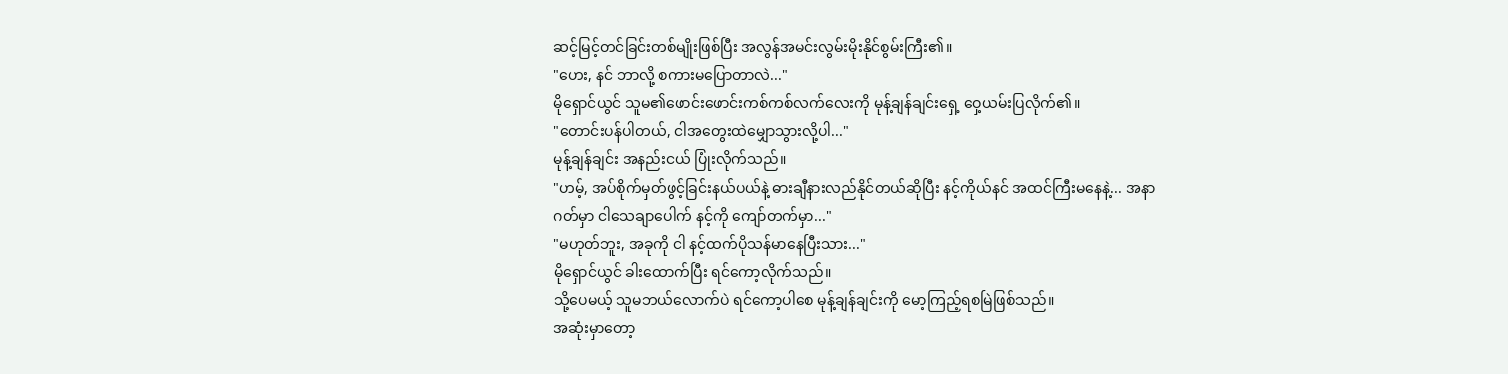ဆင့်မြင့်တင်ခြင်းတစ်မျိုးဖြစ်ပြီး အလွန်အမင်းလွမ်းမိုးနိုင်စွမ်းကြီး၏။
"ဟေး, နင် ဘာလို့ စကားမပြောတာလဲ..."
မိုရှောင်ယွင် သူမ၏ဖောင်းဖောင်းကစ်ကစ်လက်လေးကို မုန့်ချန်ချင်းရှေ့ ဝှေ့ယမ်းပြလိုက်၏။
"တောင်းပန်ပါတယ်, ငါအတွေးထဲမျှောသွားလို့ပါ..."
မုန့်ချန်ချင်း အနည်းငယ် ပြုံးလိုက်သည်။
"ဟမ့်, အပ်စိုက်မှတ်ဖွင့်ခြင်းနယ်ပယ်နဲ့ ဓားချီနားလည်နိုင်တယ်ဆိုပြီး နင့်ကိုယ်နင် အထင်ကြီးမနေနဲ့... အနာဂတ်မှာ ငါသေချာပေါက် နင့်ကို ကျော်တက်မှာ..."
"မဟုတ်ဘူး, အခုကို ငါ နင့်ထက်ပိုသန်မာနေပြီးသား..."
မိုရှောင်ယွင် ခါးထောက်ပြီး ရင်ကော့လိုက်သည်။
သို့ပေမယ့် သူမဘယ်လောက်ပဲ ရင်ကော့ပါစေ မုန့်ချန်ချင်းကို မော့ကြည့်ရစမြဲဖြစ်သည်။
အဆုံးမှာတော့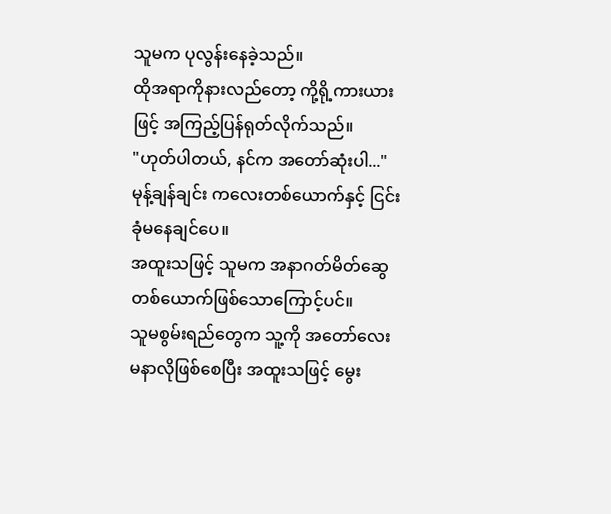သူမက ပုလွန်းနေခဲ့သည်။
ထိုအရာကိုနားလည်တော့ ကို့ရို့ကားယားဖြင့် အကြည့်ပြန်ရုတ်လိုက်သည်။
"ဟုတ်ပါတယ်, နင်က အတော်ဆုံးပါ..."
မုန့်ချန်ချင်း ကလေးတစ်ယောက်နှင့် ငြင်းခုံမနေချင်ပေ။
အထူးသဖြင့် သူမက အနာဂတ်မိတ်ဆွေတစ်ယောက်ဖြစ်သောကြောင့်ပင်။
သူမစွမ်းရည်တွေက သူ့ကို အတော်လေး မနာလိုဖြစ်စေပြီး အထူးသဖြင့် မွေး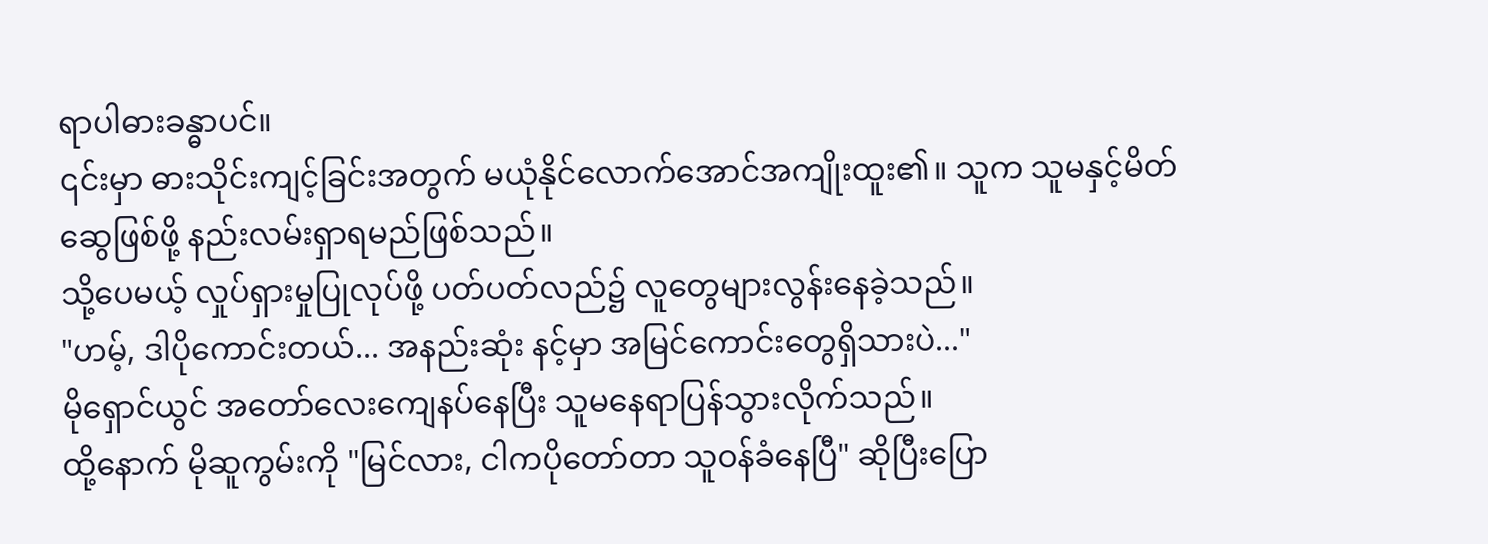ရာပါဓားခန္ဓာပင်။
၎င်းမှာ ဓားသိုင်းကျင့်ခြင်းအတွက် မယုံနိုင်လောက်အောင်အကျိုးထူး၏။ သူက သူမနှင့်မိတ်ဆွေဖြစ်ဖို့ နည်းလမ်းရှာရမည်ဖြစ်သည်။
သို့ပေမယ့် လှုပ်ရှားမှုပြုလုပ်ဖို့ ပတ်ပတ်လည်၌ လူတွေများလွန်းနေခဲ့သည်။
"ဟမ့်, ဒါပိုကောင်းတယ်... အနည်းဆုံး နင့်မှာ အမြင်ကောင်းတွေရှိသားပဲ..."
မိုရှောင်ယွင် အတော်လေးကျေနပ်နေပြီး သူမနေရာပြန်သွားလိုက်သည်။
ထို့နောက် မိုဆူကွမ်းကို "မြင်လား, ငါကပိုတော်တာ သူဝန်ခံနေပြီ" ဆိုပြီးပြော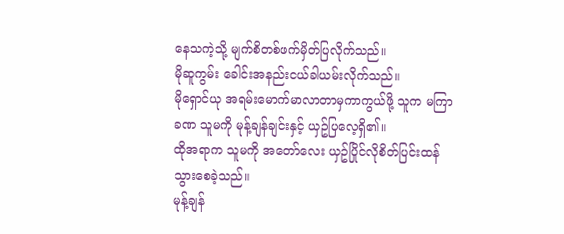နေသကဲ့သို့ မျက်စိတစ်ဖက်မှိတ်ပြလိုက်သည်။
မိုဆူကွမ်း ခေါင်းအနည်းငယ်ခါယမ်းလိုက်သည်။
မိုရှောင်ယု အရမ်းမောက်မာလာတာမှကာကွယ်ဖို့ သူက မကြာခဏ သူမကို မုန့်ချန်ချင်းနှင့် ယှဥ်ပြလေ့ရှိ၏။
ထိုအရာက သူမကို အတော်လေး ယှဥ်ပြိုင်လိုစိတ်ပြင်းထန်သွားစေခဲ့သည်။
မုန့်ချန်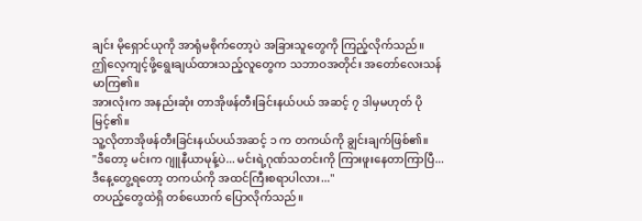ချင်း မိုရှောင်ယုကို အာရုံမစိုက်တော့ပဲ အခြားသူတွေကို ကြည့်လိုက်သည်။
ဤလေ့ကျင့်ဖို့ရွေးချယ်ထားသည့်လူတွေက သဘာဝအတိုင်း အတော်လေးသန်မာကြ၏။
အားလုံးက အနည်းဆုံး တာအိုဖန်တီးခြင်းနယ်ပယ် အဆင့် ၇ ဒါမှမဟုတ် ပိုမြင့်၏။
သူ့လိုတာအိုဖန်တီးခြင်းနယ်ပယ်အဆင့် ၁ က တကယ်ကို ချွင်းချက်ဖြစ်၏။
"ဒီတော့ မင်းက ဂျူနီယာမုန့်ပဲ... မင်းရဲ့ဂုဏ်သတင်းကို ကြားဖူးနေတာကြာပြီ... ဒီနေ့တွေ့ရတော့ တကယ်ကို အထင်ကြီးစရာပါလား..."
တပည့်တွေထဲရှိ တစ်ယောက် ပြောလိုက်သည်။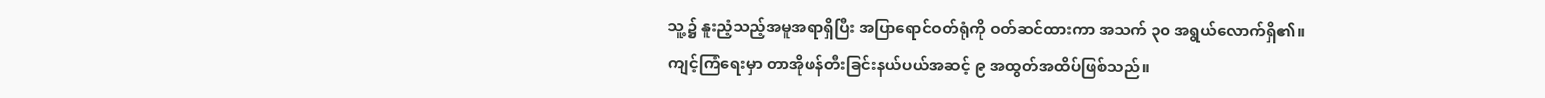သူ့၌ နူးညံ့သည့်အမူအရာရှိပြီး အပြာရောင်ဝတ်ရုံကို ဝတ်ဆင်ထားကာ အသက် ၃၀ အရွယ်လောက်ရှိ၏။
ကျင့်ကြံရေးမှာ တာအိုဖန်တီးခြင်းနယ်ပယ်အဆင့် ၉ အထွတ်အထိပ်ဖြစ်သည်။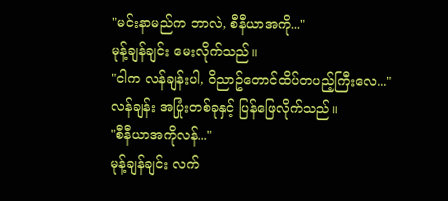"မင်းနာမည်က ဘာလဲ, စီနီယာအကို..."
မုန့်ချန်ချင်း မေးလိုက်သည်။
"ငါက လန်ချန်းပါ, ဝိညာဥ်တောင်ထိပ်တပည့်ကြီးလေ..."
လန်ချန်း အပြုံးတစ်ခုနှင့် ပြန်ဖြေလိုက်သည်။
"စီနီယာအကိုလန်..."
မုန့်ချန်ချင်း လက်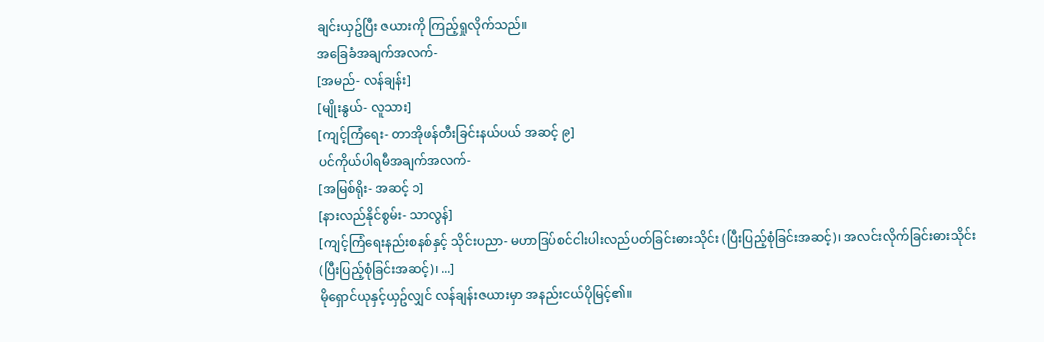ချင်းယှဥ်ပြီး ဇယားကို ကြည့်ရှုလိုက်သည်။
အခြေခံအချက်အလက်-
[အမည်- လန်ချန်း]
[မျိုးနွယ်- လူသား]
[ကျင့်ကြံရေး- တာအိုဖန်တီးခြင်းနယ်ပယ် အဆင့် ၉]
ပင်ကိုယ်ပါရမီအချက်အလက်-
[အမြစ်ရိုး- အဆင့် ၁]
[နားလည်နိုင်စွမ်း- သာလွန်]
[ကျင့်ကြံရေးနည်းစနစ်နှင့် သိုင်းပညာ- မဟာဒြပ်စင်ငါးပါးလည်ပတ်ခြင်းဓားသိုင်း (ပြီးပြည့်စုံခြင်းအဆင့်)၊ အလင်းလိုက်ခြင်းဓားသိုင်း (ပြီးပြည့်စုံခြင်းအဆင့်)၊ ...]
မိုရှောင်ယုနှင့်ယှဥ်လျှင် လန်ချန်းဇယားမှာ အနည်းငယ်ပိုမြင့်၏။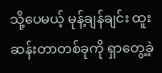သို့ပေမယ့် မုန့်ချန်ချင်း ထူးဆန်းတာတစ်ခုကို ရှာတွေ့ခဲ့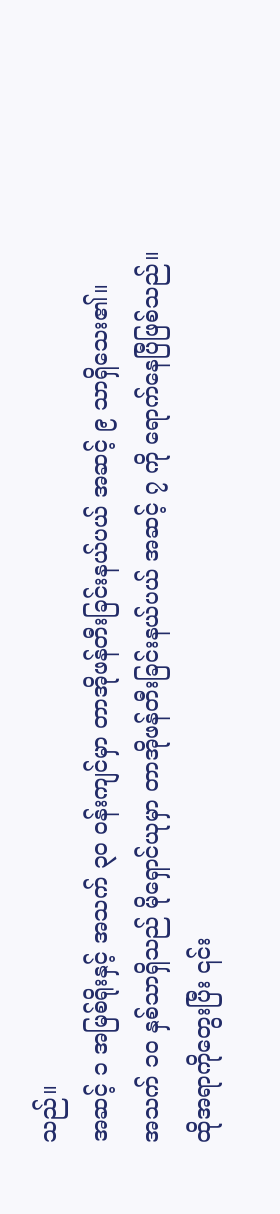သည်။
အဆင့် ၁ အမြစ်ရိုးနှင့် အသက် ၃၀ ဝန်းကျင်မှာ တာအိုဖန်တီးခြင်းနယ်ပယ် အဆင့် ၉ သာရှိသေး၏။
အသက် ၁၀ နှစ်သာရှိသည် မိုရှောင်ယုမှာ တာအိုဖန်တီးခြင်းနယ်ပယ် အဆင့် ၇ ကို ရောက်နေပြီဖြစ်သည်။
ထိုအရာကိုတွေးပြီး ၎င်း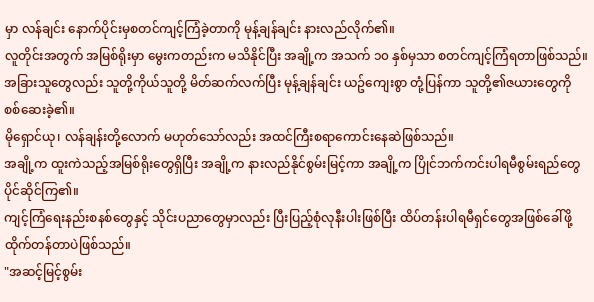မှာ လန်ချင်း နောက်ပိုင်းမှစတင်ကျင့်ကြံခဲ့တာကို မုန့်ချန်ချင်း နားလည်လိုက်၏။
လူတိုင်းအတွက် အမြစ်ရိုးမှာ မွေးကတည်းက မသိနိုင်ပြီး အချို့က အသက် ၁၀ နှစ်မှသာ စတင်ကျင့်ကြံရတာဖြစ်သည်။
အခြားသူတွေလည်း သူတို့ကိုယ်သူတို့ မိတ်ဆက်လက်ပြီး မုန့်ချန်ချင်း ယဥ်ကျေးစွာ တုံ့ပြန်ကာ သူတို့၏ဇယားတွေကို စစ်ဆေးခဲ့၏။
မိုရှောင်ယု၊ လန်ချန်းတို့လောက် မဟုတ်သော်လည်း အထင်ကြီးစရာကောင်းနေဆဲဖြစ်သည်။
အချို့က ထူးကဲသည့်အမြစ်ရိုးတွေရှိပြီး အချို့က နားလည်နိုင်စွမ်းမြင့်ကာ အချို့က ပြိုင်ဘက်ကင်းပါရမီစွမ်းရည်တွေ ပိုင်ဆိုင်ကြ၏။
ကျင့်ကြံရေးနည်းစနစ်တွေနှင့် သိုင်းပညာတွေမှာလည်း ပြီးပြည့်စုံလုနီးပါးဖြစ်ပြီး ထိပ်တန်းပါရမီရှင်တွေအဖြစ်ခေါ်ဖို့ ထိုက်တန်တာပဲဖြစ်သည်။
"အဆင့်မြင့်စွမ်း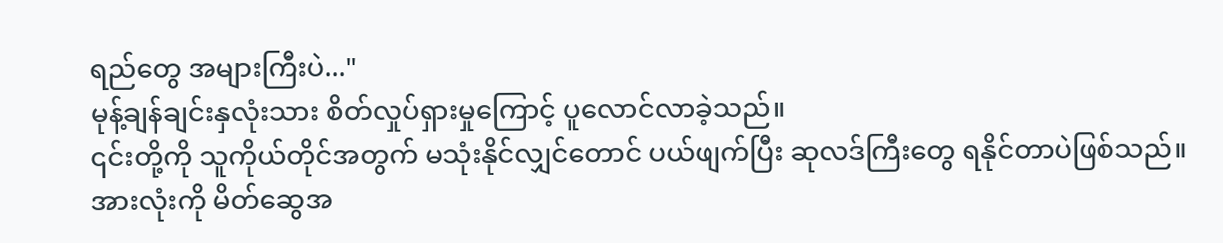ရည်တွေ အများကြီးပဲ..."
မုန့်ချန်ချင်းနှလုံးသား စိတ်လှုပ်ရှားမှုကြောင့် ပူလောင်လာခဲ့သည်။
၎င်းတို့ကို သူကိုယ်တိုင်အတွက် မသုံးနိုင်လျှင်တောင် ပယ်ဖျက်ပြီး ဆုလဒ်ကြီးတွေ ရနိုင်တာပဲဖြစ်သည်။
အားလုံးကို မိတ်ဆွေအ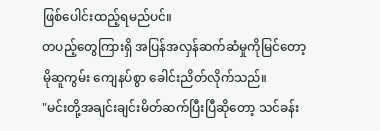ဖြစ်ပေါင်းထည့်ရမည်ပင်။
တပည့်တွေကြားရှိ အပြန်အလှန်ဆက်ဆံမှုကိုမြင်တော့ မိုဆူကွမ်း ကျေနပ်စွာ ခေါင်းညိတ်လိုက်သည်။
"မင်းတို့အချင်းချင်းမိတ်ဆက်ပြီးပြီဆိုတော့ သင်ခန်း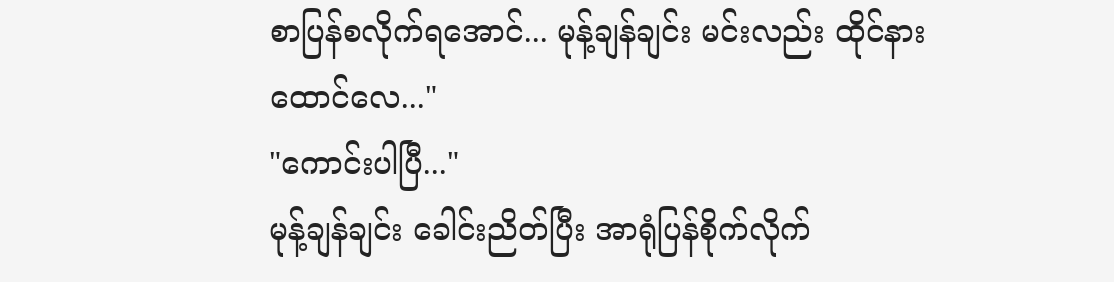စာပြန်စလိုက်ရအောင်... မုန့်ချန်ချင်း မင်းလည်း ထိုင်နားထောင်လေ..."
"ကောင်းပါပြီ..."
မုန့်ချန်ချင်း ခေါင်းညိတ်ပြီး အာရုံပြန်စိုက်လိုက်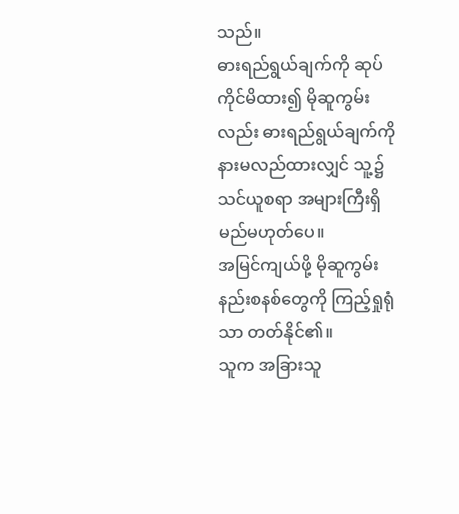သည်။
ဓားရည်ရွယ်ချက်ကို ဆုပ်ကိုင်မိထား၍ မိုဆူကွမ်းလည်း ဓားရည်ရွယ်ချက်ကို နားမလည်ထားလျှင် သူ့၌ သင်ယူစရာ အများကြီးရှိမည်မဟုတ်ပေ။
အမြင်ကျယ်ဖို့ မိုဆူကွမ်းနည်းစနစ်တွေကို ကြည့်ရှုရုံသာ တတ်နိုင်၏။
သူက အခြားသူ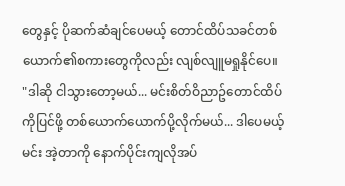တွေနှင့် ပိုဆက်ဆံချင်ပေမယ့် တောင်ထိပ်သခင်တစ်ယောက်၏စကားတွေကိုလည်း လျစ်လျူမရှုနိုင်ပေ။
"ဒါဆို ငါသွားတော့မယ်... မင်းစိတ်ဝိညာဥ်တောင်ထိပ်ကိုပြင်ဖို့ တစ်ယောက်ယောက်ပို့လိုက်မယ်... ဒါပေမယ့် မင်း အဲ့တာကို နောက်ပိုင်းကျလိုအပ်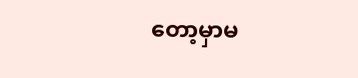တော့မှာမ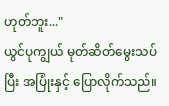ဟုတ်ဘူး..."
ယွင်ပုကျွယ် မုတ်ဆိတ်မွေးသပ်ပြီး အပြုံးနှင့် ပြောလိုက်သည်။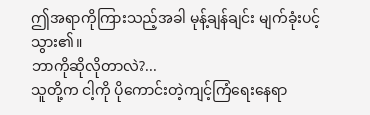ဤအရာကိုကြားသည့်အခါ မုန့်ချန်ချင်း မျက်ခုံးပင့်သွား၏။
ဘာကိုဆိုလိုတာလဲ?...
သူတို့က ငါ့ကို ပိုကောင်းတဲ့ကျင့်ကြံရေးနေရာ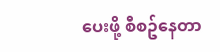ပေးဖို့ စီစဥ်နေတာ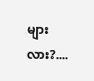များလား?....